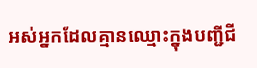អស់អ្នកដែលគ្មានឈ្មោះក្នុងបញ្ជីជី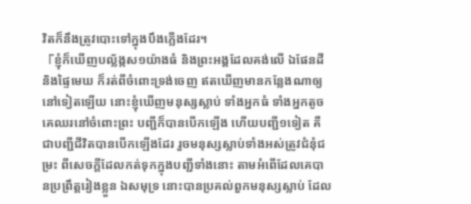វិតក៏នឹងត្រូវបោះទៅក្នុងបឹងភ្លើងដែរ។
『ខ្ញុំក៏ឃើញបល្ល័ង្កស១យ៉ាងធំ និងព្រះអង្គដែលគង់លើ ឯផែនដី និងផ្ទៃមេឃ ក៏រត់ពីចំពោះទ្រង់ចេញ ឥតឃើញមានកន្លែងណាឲ្យនៅទៀតឡើយ នោះខ្ញុំឃើញមនុស្សស្លាប់ ទាំងអ្នកធំ ទាំងអ្នកតូច គេឈរនៅចំពោះព្រះ បញ្ជីក៏បានបើកឡើង ហើយបញ្ជី១ទៀត គឺជាបញ្ជីជីវិតបានបើកឡើងដែរ រួចមនុស្សស្លាប់ទាំងអស់ត្រូវជំនុំជម្រះ ពីសេចក្ដីដែលកត់ទុកក្នុងបញ្ជីទាំងនោះ តាមអំពើដែលគេបានប្រព្រឹត្តរៀងខ្លួន ឯសមុទ្រ នោះបានប្រគល់ពួកមនុស្សស្លាប់ ដែល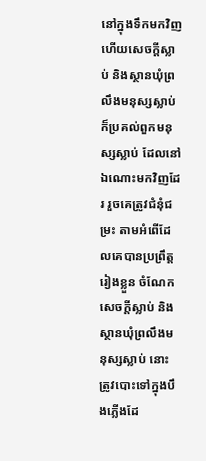នៅក្នុងទឹកមកវិញ ហើយសេចក្ដីស្លាប់ និងស្ថានឃុំព្រលឹងមនុស្សស្លាប់ ក៏ប្រគល់ពួកមនុស្សស្លាប់ ដែលនៅឯណោះមកវិញដែរ រួចគេត្រូវជំនុំជម្រះ តាមអំពើដែលគេបានប្រព្រឹត្តរៀងខ្លួន ចំណែកសេចក្ដីស្លាប់ និងស្ថានឃុំព្រលឹងមនុស្សស្លាប់ នោះត្រូវបោះទៅក្នុងបឹងភ្លើងដែ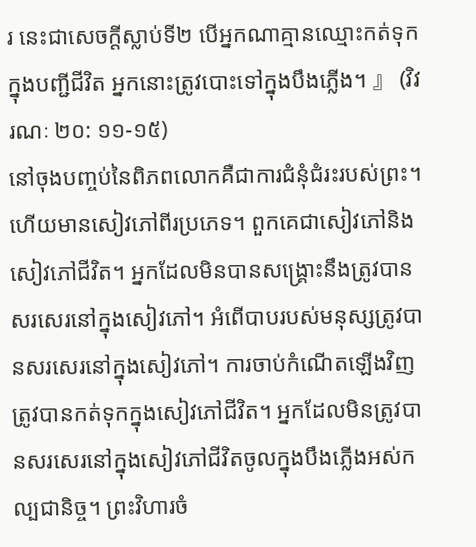រ នេះជាសេចក្ដីស្លាប់ទី២ បើអ្នកណាគ្មានឈ្មោះកត់ទុកក្នុងបញ្ជីជីវិត អ្នកនោះត្រូវបោះទៅក្នុងបឹងភ្លើង។ 』 (វិវរណៈ ២០: ១១-១៥)
នៅចុងបញ្ចប់នៃពិភពលោកគឺជាការជំនុំជំរះរបស់ព្រះ។ ហើយមានសៀវភៅពីរប្រភេទ។ ពួកគេជាសៀវភៅនិងសៀវភៅជីវិត។ អ្នកដែលមិនបានសង្រ្គោះនឹងត្រូវបានសរសេរនៅក្នុងសៀវភៅ។ អំពើបាបរបស់មនុស្សត្រូវបានសរសេរនៅក្នុងសៀវភៅ។ ការចាប់កំណើតឡើងវិញត្រូវបានកត់ទុកក្នុងសៀវភៅជីវិត។ អ្នកដែលមិនត្រូវបានសរសេរនៅក្នុងសៀវភៅជីវិតចូលក្នុងបឹងភ្លើងអស់កល្បជានិច្ច។ ព្រះវិហារចំ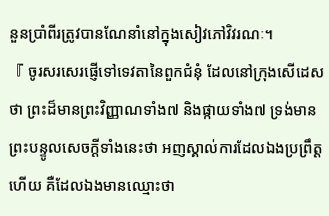នួនប្រាំពីរត្រូវបានណែនាំនៅក្នុងសៀវភៅវិវរណៈ។
『 ចូរសរសេរផ្ញើទៅទេវតានៃពួកជំនុំ ដែលនៅក្រុងសើដេសថា ព្រះដ៏មានព្រះវិញ្ញាណទាំង៧ និងផ្កាយទាំង៧ ទ្រង់មានព្រះបន្ទូលសេចក្ដីទាំងនេះថា អញស្គាល់ការដែលឯងប្រព្រឹត្តហើយ គឺដែលឯងមានឈ្មោះថា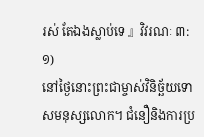រស់ តែឯងស្លាប់ទេ 』វិវរណៈ ៣: ១)
នៅថ្ងៃនោះព្រះជាម្ចាស់វិនិច្ឆ័យទោសមនុស្សលោក។ ជំនឿនិងការប្រ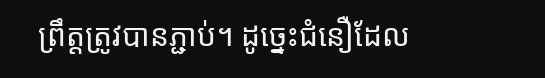ព្រឹត្ដត្រូវបានភ្ជាប់។ ដូច្នេះជំនឿដែល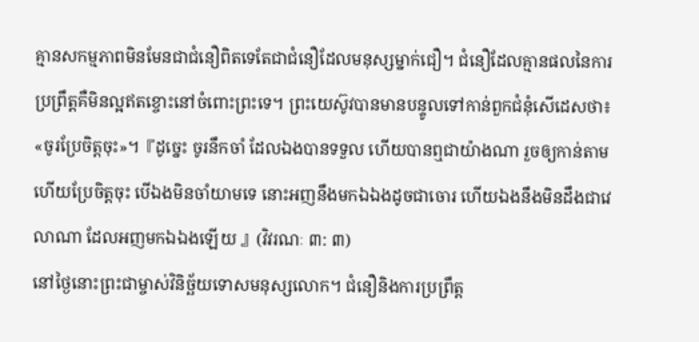គ្មានសកម្មភាពមិនមែនជាជំនឿពិតទេតែជាជំនឿដែលមនុស្សម្នាក់ជឿ។ ជំនឿដែលគ្មានផលនៃការប្រព្រឹត្ដគឺមិនល្អឥតខ្ចោះនៅចំពោះព្រះទេ។ ព្រះយេស៊ូវបានមានបន្ទូលទៅកាន់ពួកជំនុំសើដេសថា៖ «ចូរប្រែចិត្តចុះ»។『ដូច្នេះ ចូរនឹកចាំ ដែលឯងបានទទួល ហើយបានឮជាយ៉ាងណា រួចឲ្យកាន់តាម ហើយប្រែចិត្តចុះ បើឯងមិនចាំយាមទេ នោះអញនឹងមកឯឯងដូចជាចោរ ហើយឯងនឹងមិនដឹងជាវេលាណា ដែលអញមកឯឯងឡើយ 』(វិវរណៈ ៣: ៣)
នៅថ្ងៃនោះព្រះជាម្ចាស់វិនិច្ឆ័យទោសមនុស្សលោក។ ជំនឿនិងការប្រព្រឹត្ដ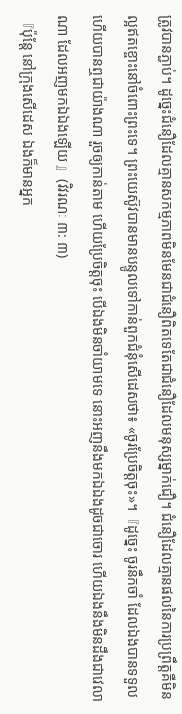ត្រូវបានភ្ជាប់។ ដូច្នេះជំនឿដែលគ្មានសកម្មភាពមិនមែនជាជំនឿពិតទេតែជាជំនឿដែលមនុស្សម្នាក់ជឿ។ ជំនឿដែលគ្មានផលនៃការប្រព្រឹត្ដគឺមិនល្អឥតខ្ចោះនៅចំពោះព្រះទេ។ ព្រះយេស៊ូវបានមានបន្ទូលទៅកាន់ពួកជំនុំសើដេសថា៖ «ចូរប្រែចិត្តចុះ»។『ដូច្នេះ ចូរនឹកចាំ ដែលឯងបានទទួល ហើយបានឮជាយ៉ាងណា រួចឲ្យកាន់តាម ហើយប្រែចិត្តចុះ បើឯងមិនចាំយាមទេ នោះអញនឹងមកឯឯងដូចជាចោរ ហើយឯងនឹងមិនដឹងជាវេលាណា ដែលអញមកឯឯងឡើយ 』(វិវរណៈ ៣: ៣)
『ប៉ុន្តែ នៅក្រុងសើដេស ឯងក៏មានអ្នក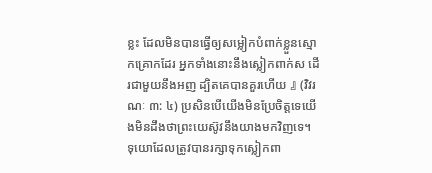ខ្លះ ដែលមិនបានធ្វើឲ្យសម្លៀកបំពាក់ខ្លួនស្មោកគ្រោកដែរ អ្នកទាំងនោះនឹងស្លៀកពាក់ស ដើរជាមួយនឹងអញ ដ្បិតគេបានគួរហើយ 』 (វិវរណៈ ៣: ៤) ប្រសិនបើយើងមិនប្រែចិត្តទេយើងមិនដឹងថាព្រះយេស៊ូវនឹងយាងមកវិញទេ។
ទុយោដែលត្រូវបានរក្សាទុកស្លៀកពា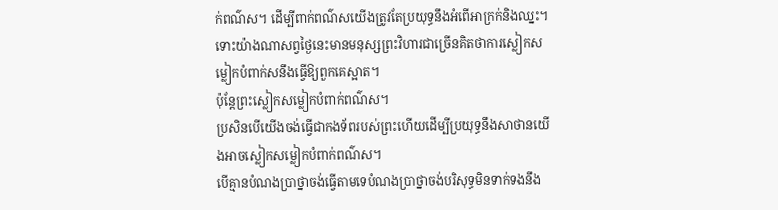ក់ពណ៌ស។ ដើម្បីពាក់ពណ៌សយើងត្រូវតែប្រយុទ្ធនឹងអំពើអាក្រក់និងឈ្នះ។
ទោះយ៉ាងណាសព្វថ្ងៃនេះមានមនុស្សព្រះវិហារជាច្រើនគិតថាការស្លៀកសម្លៀកបំពាក់សនឹងធ្វើឱ្យពួកគេស្អាត។
ប៉ុន្ដែព្រះស្លៀកសម្លៀកបំពាក់ពណ៌ស។
ប្រសិនបើយើងចង់ធ្វើជាកងទ័ពរបស់ព្រះហើយដើម្បីប្រយុទ្ធនឹងសាថានយើងអាចស្លៀកសម្លៀកបំពាក់ពណ៌ស។
បើគ្មានបំណងប្រាថ្នាចង់ធ្វើតាមទេបំណងប្រាថ្នាចង់បរិសុទ្ធមិនទាក់ទងនឹង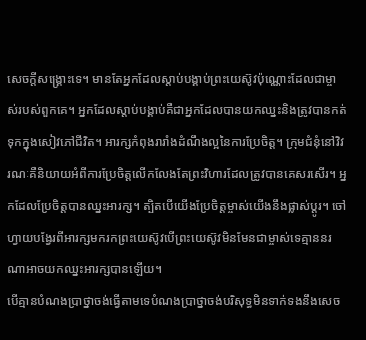សេចក្តីសង្គ្រោះទេ។ មានតែអ្នកដែលស្តាប់បង្គាប់ព្រះយេស៊ូវប៉ុណ្ណោះដែលជាម្ចាស់របស់ពួកគេ។ អ្នកដែលស្តាប់បង្គាប់គឺជាអ្នកដែលបានយកឈ្នះនិងត្រូវបានកត់ទុកក្នុងសៀវភៅជីវិត។ អារក្សកំពុងរារាំងដំណឹងល្អនៃការប្រែចិត្ត។ ក្រុមជំនុំនៅវិវរណៈគឺនិយាយអំពីការប្រែចិត្តលើកលែងតែព្រះវិហារដែលត្រូវបានគេសរសើរ។ អ្នកដែលប្រែចិត្តបានឈ្នះអារក្ស។ ត្បិតបើយើងប្រែចិត្តម្ចាស់យើងនឹងផ្លាស់ប្តូរ។ ចៅហ្វាយបង្វែរពីអារក្សមករកព្រះយេស៊ូវបើព្រះយេស៊ូវមិនមែនជាម្ចាស់ទេគ្មាននរណាអាចយកឈ្នះអារក្សបានឡើយ។
បើគ្មានបំណងប្រាថ្នាចង់ធ្វើតាមទេបំណងប្រាថ្នាចង់បរិសុទ្ធមិនទាក់ទងនឹងសេច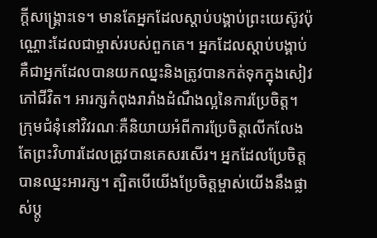ក្តីសង្គ្រោះទេ។ មានតែអ្នកដែលស្តាប់បង្គាប់ព្រះយេស៊ូវប៉ុណ្ណោះដែលជាម្ចាស់របស់ពួកគេ។ អ្នកដែលស្តាប់បង្គាប់គឺជាអ្នកដែលបានយកឈ្នះនិងត្រូវបានកត់ទុកក្នុងសៀវភៅជីវិត។ អារក្សកំពុងរារាំងដំណឹងល្អនៃការប្រែចិត្ត។ ក្រុមជំនុំនៅវិវរណៈគឺនិយាយអំពីការប្រែចិត្តលើកលែងតែព្រះវិហារដែលត្រូវបានគេសរសើរ។ អ្នកដែលប្រែចិត្តបានឈ្នះអារក្ស។ ត្បិតបើយើងប្រែចិត្តម្ចាស់យើងនឹងផ្លាស់ប្តូ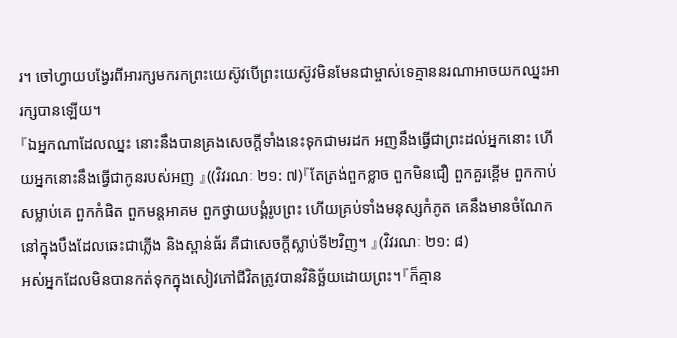រ។ ចៅហ្វាយបង្វែរពីអារក្សមករកព្រះយេស៊ូវបើព្រះយេស៊ូវមិនមែនជាម្ចាស់ទេគ្មាននរណាអាចយកឈ្នះអារក្សបានឡើយ។
『ឯអ្នកណាដែលឈ្នះ នោះនឹងបានគ្រងសេចក្ដីទាំងនេះទុកជាមរដក អញនឹងធ្វើជាព្រះដល់អ្នកនោះ ហើយអ្នកនោះនឹងធ្វើជាកូនរបស់អញ 』((វិវរណៈ ២១: ៧)『តែត្រង់ពួកខ្លាច ពួកមិនជឿ ពួកគួរខ្ពើម ពួកកាប់សម្លាប់គេ ពួកកំផិត ពួកមន្តអាគម ពួកថ្វាយបង្គំរូបព្រះ ហើយគ្រប់ទាំងមនុស្សកំភូត គេនឹងមានចំណែក នៅក្នុងបឹងដែលឆេះជាភ្លើង និងស្ពាន់ធ័រ គឺជាសេចក្ដីស្លាប់ទី២វិញ។ 』(វិវរណៈ ២១: ៨)
អស់អ្នកដែលមិនបានកត់ទុកក្នុងសៀវភៅជីវិតត្រូវបានវិនិច្ឆ័យដោយព្រះ។『ក៏គ្មាន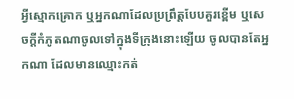អ្វីស្មោកគ្រោក ឬអ្នកណាដែលប្រព្រឹត្តបែបគួរខ្ពើម ឬសេចក្ដីកំភូតណាចូលទៅក្នុងទីក្រុងនោះឡើយ ចូលបានតែអ្នកណា ដែលមានឈ្មោះកត់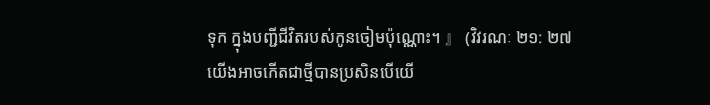ទុក ក្នុងបញ្ជីជីវិតរបស់កូនចៀមប៉ុណ្ណោះ។ 』 (វិវរណៈ ២១: ២៧
យើងអាចកើតជាថ្មីបានប្រសិនបើយើ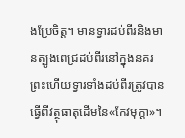ងប្រែចិត្ត។ មានទ្វារដប់ពីរនិងមានត្បូងពេជ្រដប់ពីរនៅក្នុងនគរព្រះហើយទ្វារទាំងដប់ពីរត្រូវបានធ្វើពីវត្ថុធាតុដើមនៃ«កែវមុក្ដា»។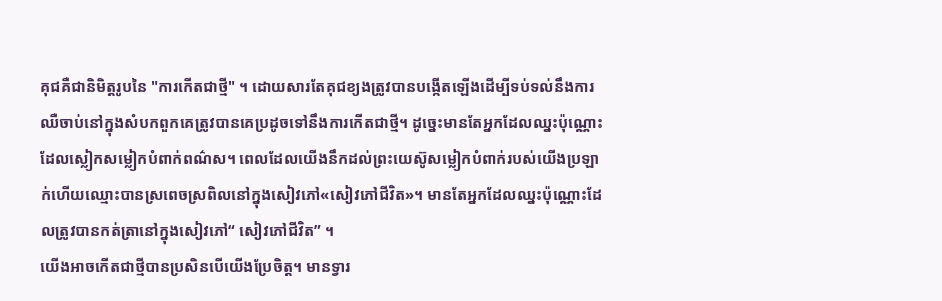គុជគឺជានិមិត្តរូបនៃ "ការកើតជាថ្មី" ។ ដោយសារតែគុជខ្យងត្រូវបានបង្កើតឡើងដើម្បីទប់ទល់នឹងការឈឺចាប់នៅក្នុងសំបកពួកគេត្រូវបានគេប្រដូចទៅនឹងការកើតជាថ្មី។ ដូច្នេះមានតែអ្នកដែលឈ្នះប៉ុណ្ណោះដែលស្លៀកសម្លៀកបំពាក់ពណ៌ស។ ពេលដែលយើងនឹកដល់ព្រះយេស៊ូសម្លៀកបំពាក់របស់យើងប្រឡាក់ហើយឈ្មោះបានស្រពេចស្រពិលនៅក្នុងសៀវភៅ«សៀវភៅជីវិត»។ មានតែអ្នកដែលឈ្នះប៉ុណ្ណោះដែលត្រូវបានកត់ត្រានៅក្នុងសៀវភៅ“ សៀវភៅជីវិត” ។
យើងអាចកើតជាថ្មីបានប្រសិនបើយើងប្រែចិត្ត។ មានទ្វារ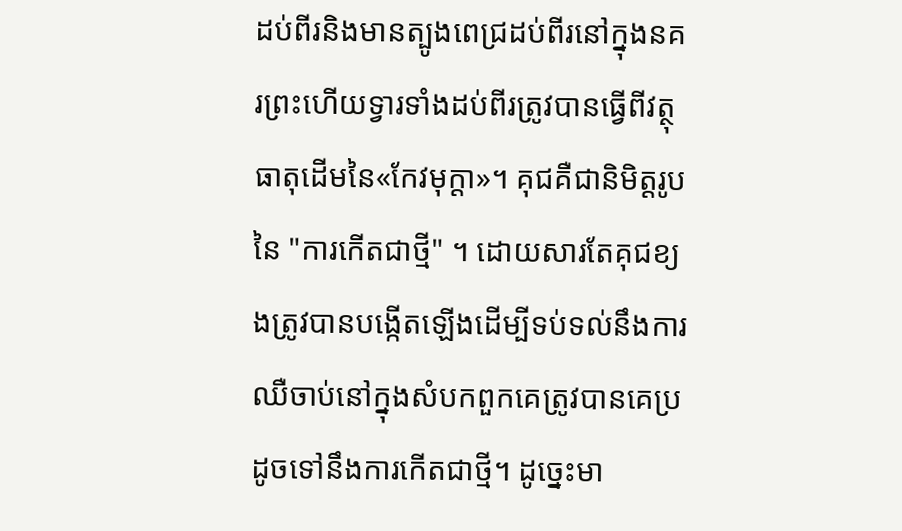ដប់ពីរនិងមានត្បូងពេជ្រដប់ពីរនៅក្នុងនគរព្រះហើយទ្វារទាំងដប់ពីរត្រូវបានធ្វើពីវត្ថុធាតុដើមនៃ«កែវមុក្ដា»។ គុជគឺជានិមិត្តរូបនៃ "ការកើតជាថ្មី" ។ ដោយសារតែគុជខ្យងត្រូវបានបង្កើតឡើងដើម្បីទប់ទល់នឹងការឈឺចាប់នៅក្នុងសំបកពួកគេត្រូវបានគេប្រដូចទៅនឹងការកើតជាថ្មី។ ដូច្នេះមា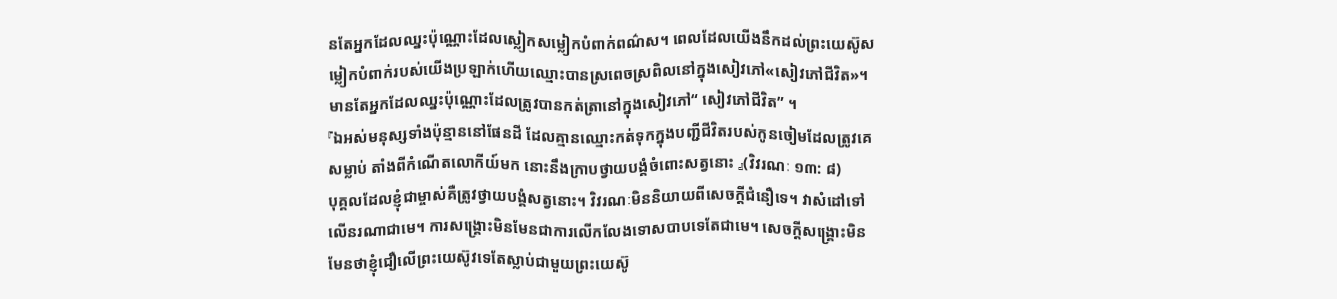នតែអ្នកដែលឈ្នះប៉ុណ្ណោះដែលស្លៀកសម្លៀកបំពាក់ពណ៌ស។ ពេលដែលយើងនឹកដល់ព្រះយេស៊ូសម្លៀកបំពាក់របស់យើងប្រឡាក់ហើយឈ្មោះបានស្រពេចស្រពិលនៅក្នុងសៀវភៅ«សៀវភៅជីវិត»។ មានតែអ្នកដែលឈ្នះប៉ុណ្ណោះដែលត្រូវបានកត់ត្រានៅក្នុងសៀវភៅ“ សៀវភៅជីវិត” ។
『ឯអស់មនុស្សទាំងប៉ុន្មាននៅផែនដី ដែលគ្មានឈ្មោះកត់ទុកក្នុងបញ្ជីជីវិតរបស់កូនចៀមដែលត្រូវគេសម្លាប់ តាំងពីកំណើតលោកីយ៍មក នោះនឹងក្រាបថ្វាយបង្គំចំពោះសត្វនោះ 』(វិវរណៈ ១៣: ៨)
បុគ្គលដែលខ្ញុំជាម្ចាស់គឺត្រូវថ្វាយបង្គំសត្វនោះ។ វិវរណៈមិននិយាយពីសេចក្តីជំនឿទេ។ វាសំដៅទៅលើនរណាជាមេ។ ការសង្គ្រោះមិនមែនជាការលើកលែងទោសបាបទេតែជាមេ។ សេចក្ដីសង្រ្គោះមិនមែនថាខ្ញុំជឿលើព្រះយេស៊ូវទេតែស្លាប់ជាមួយព្រះយេស៊ូ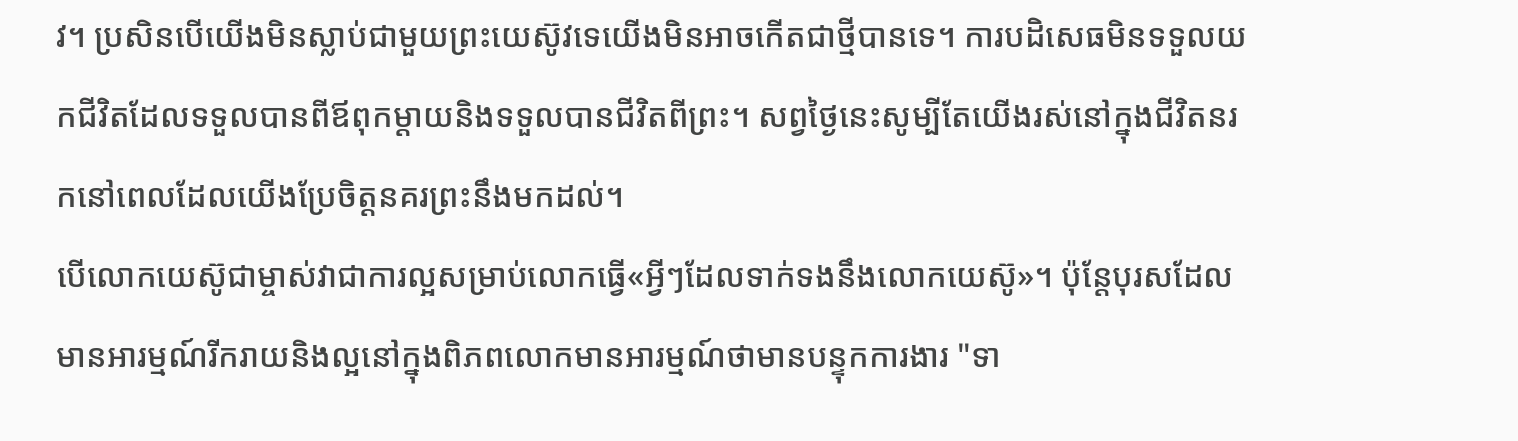វ។ ប្រសិនបើយើងមិនស្លាប់ជាមួយព្រះយេស៊ូវទេយើងមិនអាចកើតជាថ្មីបានទេ។ ការបដិសេធមិនទទួលយកជីវិតដែលទទួលបានពីឪពុកម្តាយនិងទទួលបានជីវិតពីព្រះ។ សព្វថ្ងៃនេះសូម្បីតែយើងរស់នៅក្នុងជីវិតនរកនៅពេលដែលយើងប្រែចិត្តនគរព្រះនឹងមកដល់។
បើលោកយេស៊ូជាម្ចាស់វាជាការល្អសម្រាប់លោកធ្វើ«អ្វីៗដែលទាក់ទងនឹងលោកយេស៊ូ»។ ប៉ុន្តែបុរសដែលមានអារម្មណ៍រីករាយនិងល្អនៅក្នុងពិភពលោកមានអារម្មណ៍ថាមានបន្ទុកការងារ "ទា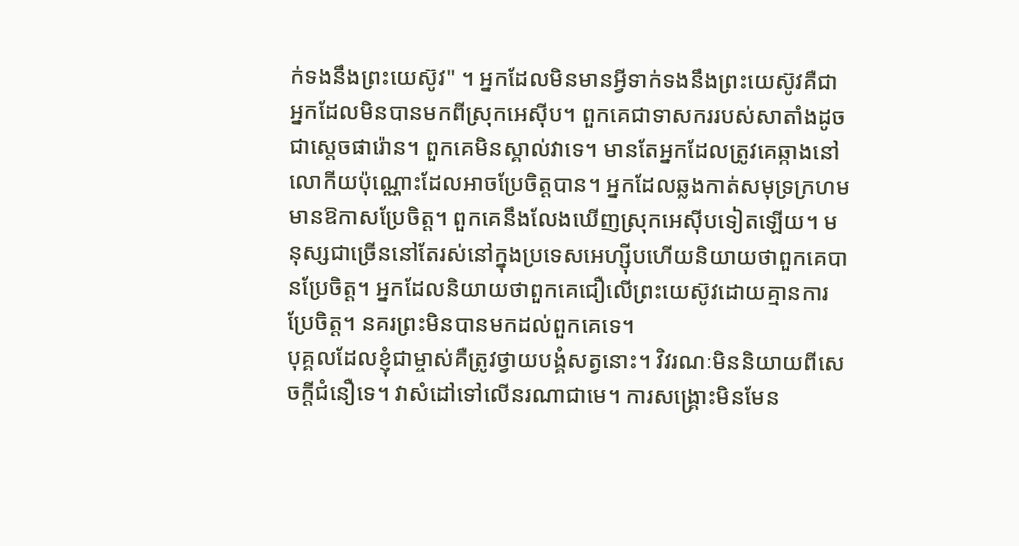ក់ទងនឹងព្រះយេស៊ូវ" ។ អ្នកដែលមិនមានអ្វីទាក់ទងនឹងព្រះយេស៊ូវគឺជាអ្នកដែលមិនបានមកពីស្រុកអេស៊ីប។ ពួកគេជាទាសកររបស់សាតាំងដូចជាស្តេចផារ៉ោន។ ពួកគេមិនស្គាល់វាទេ។ មានតែអ្នកដែលត្រូវគេឆ្កាងនៅលោកីយប៉ុណ្ណោះដែលអាចប្រែចិត្តបាន។ អ្នកដែលឆ្លងកាត់សមុទ្រក្រហមមានឱកាសប្រែចិត្ត។ ពួកគេនឹងលែងឃើញស្រុកអេស៊ីបទៀតឡើយ។ មនុស្សជាច្រើននៅតែរស់នៅក្នុងប្រទេសអេហ្ស៊ីបហើយនិយាយថាពួកគេបានប្រែចិត្ត។ អ្នកដែលនិយាយថាពួកគេជឿលើព្រះយេស៊ូវដោយគ្មានការប្រែចិត្ត។ នគរព្រះមិនបានមកដល់ពួកគេទេ។
បុគ្គលដែលខ្ញុំជាម្ចាស់គឺត្រូវថ្វាយបង្គំសត្វនោះ។ វិវរណៈមិននិយាយពីសេចក្តីជំនឿទេ។ វាសំដៅទៅលើនរណាជាមេ។ ការសង្គ្រោះមិនមែន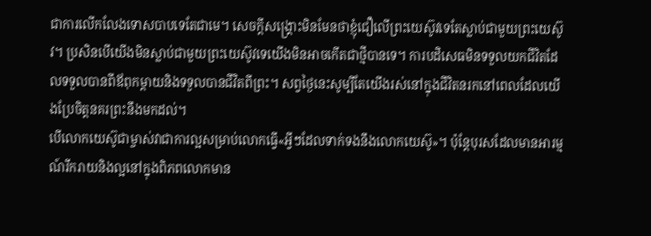ជាការលើកលែងទោសបាបទេតែជាមេ។ សេចក្ដីសង្រ្គោះមិនមែនថាខ្ញុំជឿលើព្រះយេស៊ូវទេតែស្លាប់ជាមួយព្រះយេស៊ូវ។ ប្រសិនបើយើងមិនស្លាប់ជាមួយព្រះយេស៊ូវទេយើងមិនអាចកើតជាថ្មីបានទេ។ ការបដិសេធមិនទទួលយកជីវិតដែលទទួលបានពីឪពុកម្តាយនិងទទួលបានជីវិតពីព្រះ។ សព្វថ្ងៃនេះសូម្បីតែយើងរស់នៅក្នុងជីវិតនរកនៅពេលដែលយើងប្រែចិត្តនគរព្រះនឹងមកដល់។
បើលោកយេស៊ូជាម្ចាស់វាជាការល្អសម្រាប់លោកធ្វើ«អ្វីៗដែលទាក់ទងនឹងលោកយេស៊ូ»។ ប៉ុន្តែបុរសដែលមានអារម្មណ៍រីករាយនិងល្អនៅក្នុងពិភពលោកមាន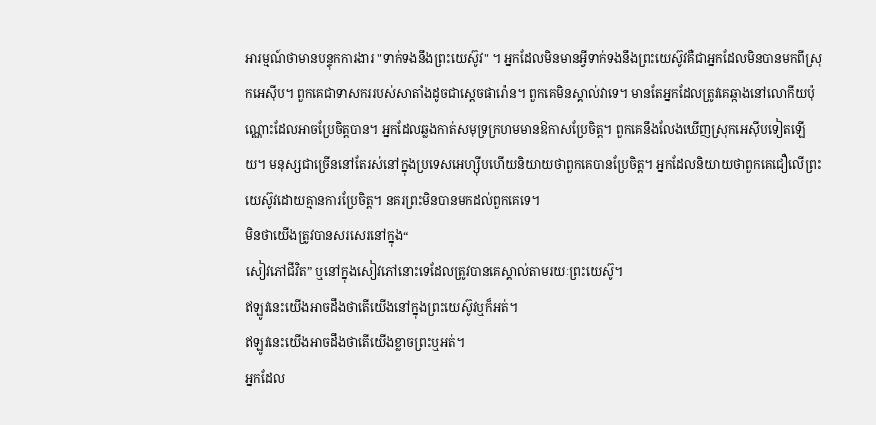អារម្មណ៍ថាមានបន្ទុកការងារ "ទាក់ទងនឹងព្រះយេស៊ូវ" ។ អ្នកដែលមិនមានអ្វីទាក់ទងនឹងព្រះយេស៊ូវគឺជាអ្នកដែលមិនបានមកពីស្រុកអេស៊ីប។ ពួកគេជាទាសកររបស់សាតាំងដូចជាស្តេចផារ៉ោន។ ពួកគេមិនស្គាល់វាទេ។ មានតែអ្នកដែលត្រូវគេឆ្កាងនៅលោកីយប៉ុណ្ណោះដែលអាចប្រែចិត្តបាន។ អ្នកដែលឆ្លងកាត់សមុទ្រក្រហមមានឱកាសប្រែចិត្ត។ ពួកគេនឹងលែងឃើញស្រុកអេស៊ីបទៀតឡើយ។ មនុស្សជាច្រើននៅតែរស់នៅក្នុងប្រទេសអេហ្ស៊ីបហើយនិយាយថាពួកគេបានប្រែចិត្ត។ អ្នកដែលនិយាយថាពួកគេជឿលើព្រះយេស៊ូវដោយគ្មានការប្រែចិត្ត។ នគរព្រះមិនបានមកដល់ពួកគេទេ។
មិនថាយើងត្រូវបានសរសេរនៅក្នុង“
សៀវភៅជីវិត” ឬនៅក្នុងសៀវភៅនោះទេដែលត្រូវបានគេស្គាល់តាមរយៈព្រះយេស៊ូ។
ឥឡូវនេះយើងអាចដឹងថាតើយើងនៅក្នុងព្រះយេស៊ូវឬក៏អត់។
ឥឡូវនេះយើងអាចដឹងថាតើយើងខ្លាចព្រះឬអត់។
អ្នកដែល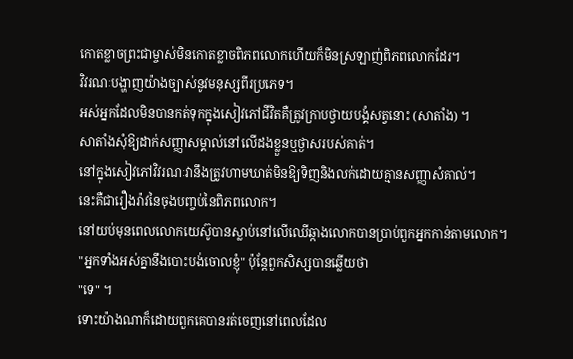កោតខ្លាចព្រះជាម្ចាស់មិនកោតខ្លាចពិភពលោកហើយក៏មិនស្រឡាញ់ពិភពលោកដែរ។
វិវរណៈបង្ហាញយ៉ាងច្បាស់នូវមនុស្សពីរប្រភេទ។
អស់អ្នកដែលមិនបានកត់ទុកក្នុងសៀវភៅជីវិតគឺត្រូវក្រាបថ្វាយបង្គំសត្វនោះ (សាតាំង) ។
សាតាំងសុំឱ្យដាក់សញ្ញាសម្គាល់នៅលើដងខ្លួនឬថ្ងាសរបស់គាត់។
នៅក្នុងសៀវភៅវិវរណៈវានឹងត្រូវហាមឃាត់មិនឱ្យទិញនិងលក់ដោយគ្មានសញ្ញាសំគាល់។
នេះគឺជារឿងរ៉ាវនៃចុងបញ្ចប់នៃពិភពលោក។
នៅយប់មុនពេលលោកយេស៊ូបានស្លាប់នៅលើឈើឆ្កាងលោកបានប្រាប់ពួកអ្នកកាន់តាមលោក។
"អ្នកទាំងអស់គ្នានឹងបោះបង់ចោលខ្ញុំ" ប៉ុន្តែពួកសិស្សបានឆ្លើយថា
"ទេ" ។
ទោះយ៉ាងណាក៏ដោយពួកគេបានរត់ចេញនៅពេលដែល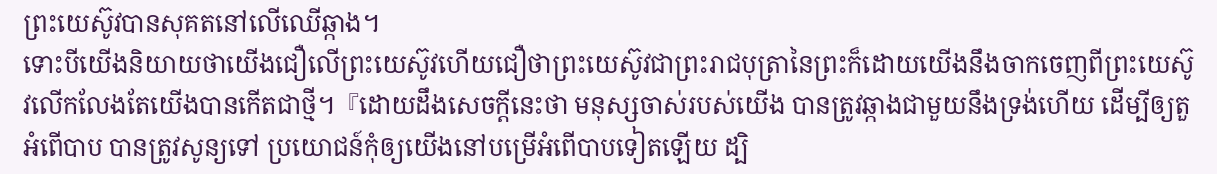ព្រះយេស៊ូវបានសុគតនៅលើឈើឆ្កាង។
ទោះបីយើងនិយាយថាយើងជឿលើព្រះយេស៊ូវហើយជឿថាព្រះយេស៊ូវជាព្រះរាជបុត្រានៃព្រះក៏ដោយយើងនឹងចាកចេញពីព្រះយេស៊ូវលើកលែងតែយើងបានកើតជាថ្មី។『ដោយដឹងសេចក្ដីនេះថា មនុស្សចាស់របស់យើង បានត្រូវឆ្កាងជាមួយនឹងទ្រង់ហើយ ដើម្បីឲ្យតួអំពើបាប បានត្រូវសូន្យទៅ ប្រយោជន៍កុំឲ្យយើងនៅបម្រើអំពើបាបទៀតឡើយ ដ្បិ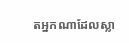តអ្នកណាដែលស្លា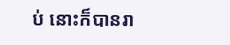ប់ នោះក៏បានរា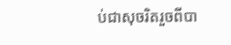ប់ជាសុចរិតរួចពីបា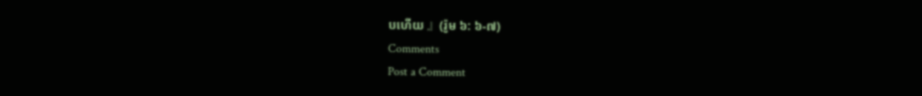បហើយ 』(រ៉ូម ៦: ៦-៧)
Comments
Post a Comment